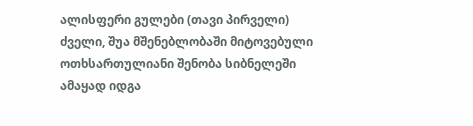ალისფერი გულები (თავი პირველი)
ძველი, შუა მშენებლობაში მიტოვებული ოთხსართულიანი შენობა სიბნელეში ამაყად იდგა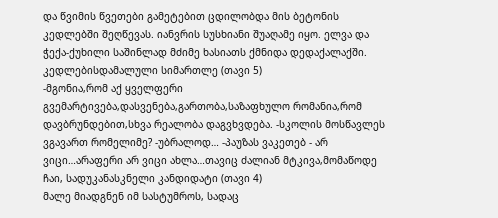და წვიმის წვეთები გამეტებით ცდილობდა მის ბეტონის კედლებში შეღწევას. იანვრის სუსხიანი შუაღამე იყო. ელვა და ჭექა-ქუხილი საშინლად მძიმე ხასიათს ქმნიდა დედაქალაქში. კედლებისდამალული სიმართლე (თავი 5)
-მგონია,რომ აქ ყველფერი გვემარტივება,დასვენება,გართობა,საზაფხულო რომანია,რომ დავბრუნდებით,სხვა რეალობა დაგვხვდება. -სკოლის მოსწავლეს ვგავართ რომელიმე? -უბრალოდ… -პაუზას ვაკეთებ - არ ვიცი…არაფერი არ ვიცი ახლა…თავიც ძალიან მტკივა,მომაწოდე ჩაი, სადუკანასკნელი კანდიდატი (თავი 4)
მალე მიადგნენ იმ სასტუმროს, სადაც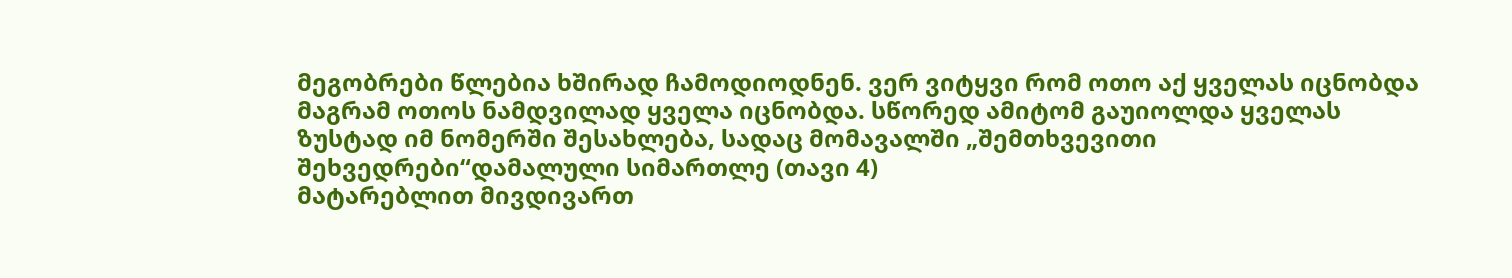მეგობრები წლებია ხშირად ჩამოდიოდნენ. ვერ ვიტყვი რომ ოთო აქ ყველას იცნობდა მაგრამ ოთოს ნამდვილად ყველა იცნობდა. სწორედ ამიტომ გაუიოლდა ყველას ზუსტად იმ ნომერში შესახლება, სადაც მომავალში „შემთხვევითი შეხვედრები“დამალული სიმართლე (თავი 4)
მატარებლით მივდივართ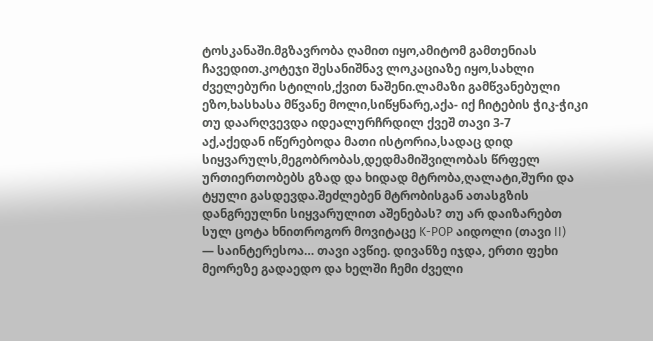ტოსკანაში.მგზავრობა ღამით იყო,ამიტომ გამთენიას ჩავედით.კოტეჯი შესანიშნავ ლოკაციაზე იყო,სახლი ძველებური სტილის,ქვით ნაშენი.ლამაზი გამწვანებული ეზო,ხასხასა მწვანე მოლი,სიწყნარე,აქა- იქ ჩიტების ჭიკ-ჭიკი თუ დაარღვევდა იდეალურჩრდილ ქვეშ თავი 3-7
აქ,აქედან იწერებოდა მათი ისტორია,სადაც დიდ სიყვარულს,მეგობრობას,დედმამიშვილობას წრფელ ურთიერთობებს გზად და ხიდად მტრობა,ღალატი,შური და ტყული გასდევდა.შეძლებენ მტრობისგან ათასგზის დანგრეულნი სიყვარულით აშენებას? თუ არ დაიზარებთ სულ ცოტა ხნითროგორ მოვიტაცე K-POP აიდოლი (თავი II)
— საინტერესოა… თავი ავწიე. დივანზე იჯდა, ერთი ფეხი მეორეზე გადაედო და ხელში ჩემი ძველი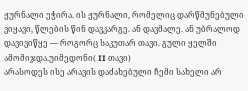ჟურნალი ეჭირა. ის ჟურნალი, რომელიც დარწმუნებული ვიყავი, წლების წინ დავკარგე. ან დავმალე. ან უბრალოდ დავივიწყე — როგორც საკუთარ თავი. გული ყელში ამომიჯდა.უიმედონი( II თავი)
არასოდეს ისე არავის დაძახებული ჩემი სახელი არ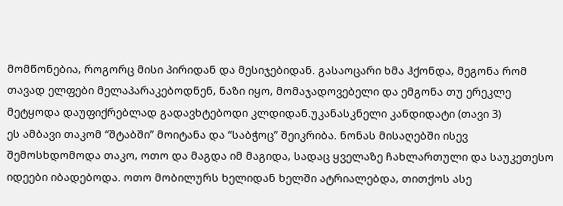მომწონებია, როგორც მისი პირიდან და მესიჯებიდან. გასაოცარი ხმა ჰქონდა, მეგონა რომ თავად ელფები მელაპარაკებოდნენ, ნაზი იყო, მომაჯადოვებელი და ემგონა თუ ერეკლე მეტყოდა დაუფიქრებლად გადავხტებოდი კლდიდან.უკანასკნელი კანდიდატი (თავი 3)
ეს ამბავი თაკომ “შტაბში” მოიტანა და “საბჭოც” შეიკრიბა. ნონას მისაღებში ისევ შემოსხდომოდა თაკო, ოთო და მაგდა იმ მაგიდა, სადაც ყველაზე ჩახლართული და საუკეთესო იდეები იბადებოდა. ოთო მობილურს ხელიდან ხელში ატრიალებდა, თითქოს ასე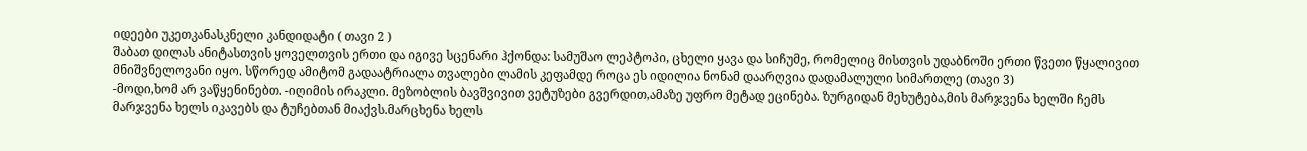იდეები უკეთკანასკნელი კანდიდატი ( თავი 2 )
შაბათ დილას ანიტასთვის ყოველთვის ერთი და იგივე სცენარი ჰქონდა: სამუშაო ლეპტოპი, ცხელი ყავა და სიჩუმე, რომელიც მისთვის უდაბნოში ერთი წვეთი წყალივით მნიშვნელოვანი იყო. სწორედ ამიტომ გადაატრიალა თვალები ლამის კეფამდე როცა ეს იდილია ნონამ დაარღვია დადამალული სიმართლე (თავი 3)
-მოდი,ხომ არ ვაწყენინებთ. -იღიმის ირაკლი. მეზობლის ბავშვივით ვეტუზები გვერდით,ამაზე უფრო მეტად ეცინება. ზურგიდან მეხუტება,მის მარჯვენა ხელში ჩემს მარჯვენა ხელს იკავებს და ტუჩებთან მიაქვს.მარცხენა ხელს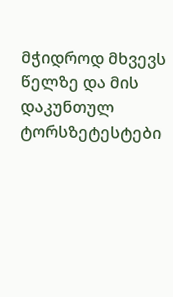მჭიდროდ მხვევს წელზე და მის დაკუნთულ ტორსზეტესტები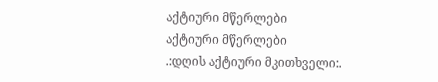აქტიური მწერლები
აქტიური მწერლები
.:დღის აქტიური მკითხველი:.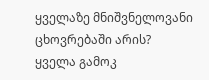ყველაზე მნიშვნელოვანი ცხოვრებაში არის?
ყველა გამოკ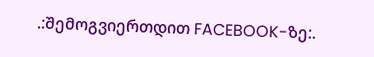.:შემოგვიერთდით FACEBOOK-ზე:.